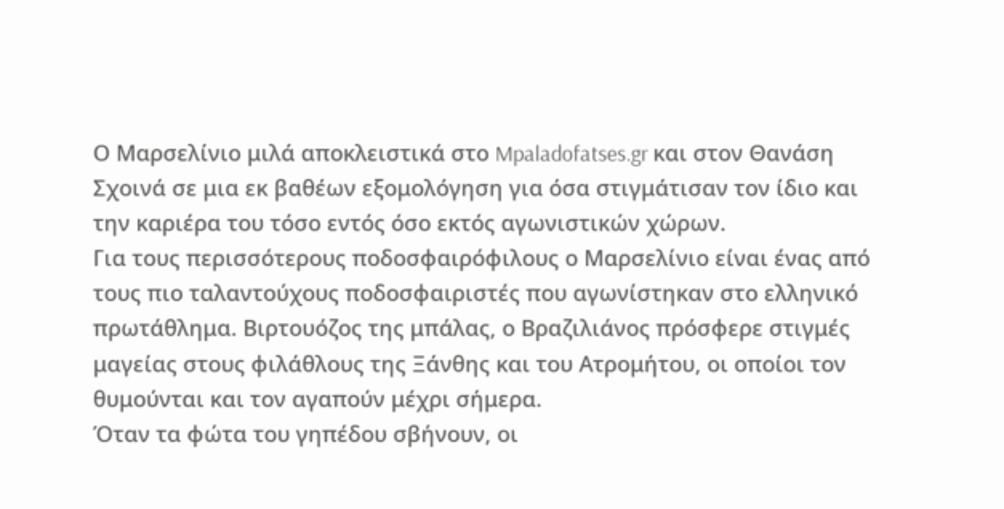Ο Μαρσελίνιο μιλά αποκλειστικά στο Mpaladofatses.gr και στον Θανάση Σχοινά σε μια εκ βαθέων εξομολόγηση για όσα στιγμάτισαν τον ίδιο και την καριέρα του τόσο εντός όσο εκτός αγωνιστικών χώρων.
Για τους περισσότερους ποδοσφαιρόφιλους ο Μαρσελίνιο είναι ένας από τους πιο ταλαντούχους ποδοσφαιριστές που αγωνίστηκαν στο ελληνικό πρωτάθλημα. Βιρτουόζος της μπάλας, ο Βραζιλιάνος πρόσφερε στιγμές μαγείας στους φιλάθλους της Ξάνθης και του Ατρομήτου, οι οποίοι τον θυμούνται και τον αγαπούν μέχρι σήμερα.
Όταν τα φώτα του γηπέδου σβήνουν, οι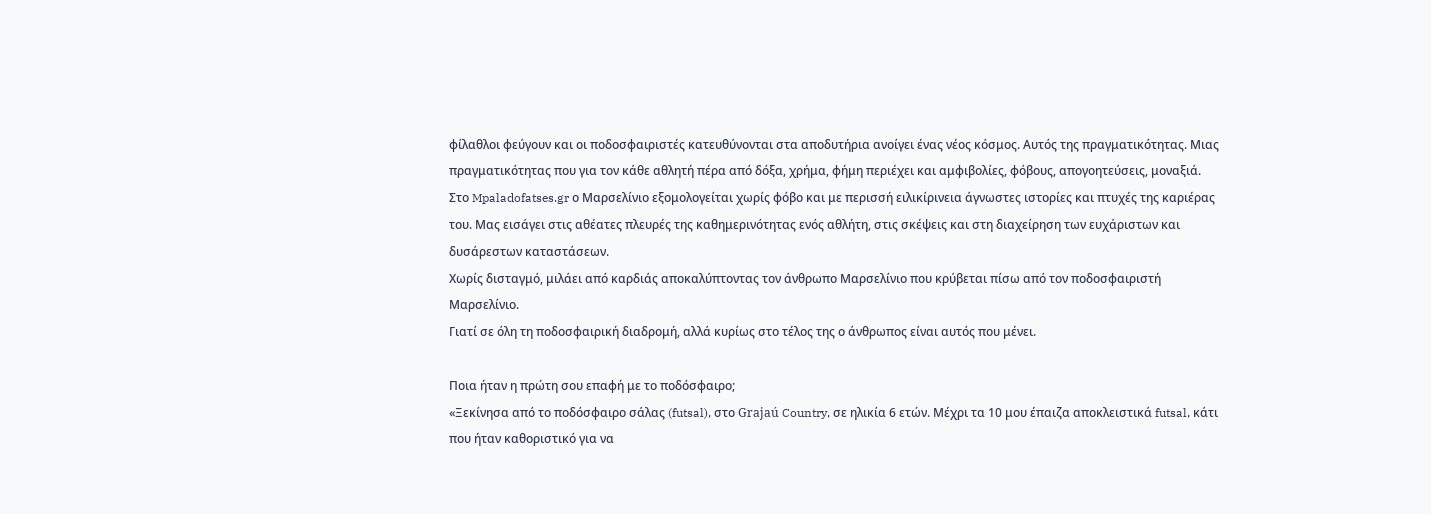φίλαθλοι φεύγουν και οι ποδοσφαιριστές κατευθύνονται στα αποδυτήρια ανοίγει ένας νέος κόσμος. Αυτός της πραγματικότητας. Μιας πραγματικότητας που για τον κάθε αθλητή πέρα από δόξα, χρήμα, φήμη περιέχει και αμφιβολίες, φόβους, απογοητεύσεις, μοναξιά.
Στο Mpaladofatses.gr ο Μαρσελίνιο εξομολογείται χωρίς φόβο και με περισσή ειλικίρινεια άγνωστες ιστορίες και πτυχές της καριέρας του. Μας εισάγει στις αθέατες πλευρές της καθημερινότητας ενός αθλήτη, στις σκέψεις και στη διαχείρηση των ευχάριστων και δυσάρεστων καταστάσεων.
Χωρίς δισταγμό, μιλάει από καρδιάς αποκαλύπτοντας τον άνθρωπο Μαρσελίνιο που κρύβεται πίσω από τον ποδοσφαιριστή Μαρσελίνιο.
Γιατί σε όλη τη ποδοσφαιρική διαδρομή, αλλά κυρίως στο τέλος της ο άνθρωπος είναι αυτός που μένει.

Ποια ήταν η πρώτη σου επαφή με το ποδόσφαιρο;
«Ξεκίνησα από το ποδόσφαιρο σάλας (futsal), στο Grajaú Country, σε ηλικία 6 ετών. Μέχρι τα 10 μου έπαιζα αποκλειστικά futsal, κάτι που ήταν καθοριστικό για να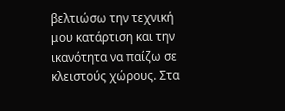βελτιώσω την τεχνική μου κατάρτιση και την ικανότητα να παίζω σε κλειστούς χώρους. Στα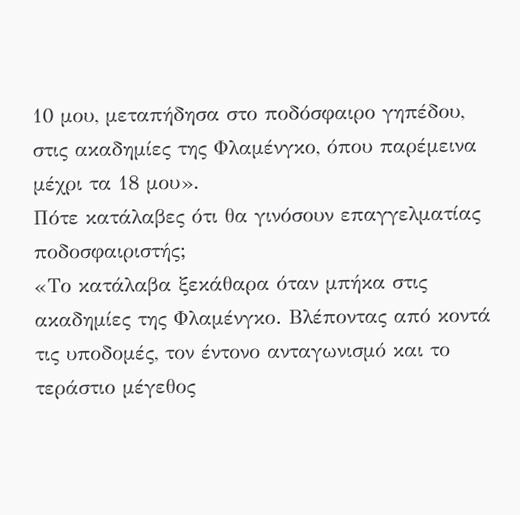10 μου, μεταπήδησα στο ποδόσφαιρο γηπέδου, στις ακαδημίες της Φλαμένγκο, όπου παρέμεινα μέχρι τα 18 μου».
Πότε κατάλαβες ότι θα γινόσουν επαγγελματίας ποδοσφαιριστής;
«Το κατάλαβα ξεκάθαρα όταν μπήκα στις ακαδημίες της Φλαμένγκο. Βλέποντας από κοντά τις υποδομές, τον έντονο ανταγωνισμό και το τεράστιο μέγεθος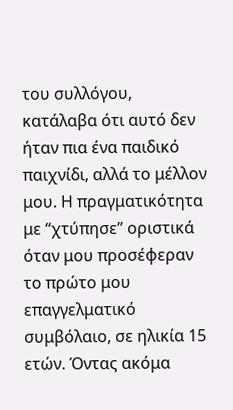του συλλόγου, κατάλαβα ότι αυτό δεν ήταν πια ένα παιδικό παιχνίδι, αλλά το μέλλον μου. Η πραγματικότητα με “χτύπησε” οριστικά όταν μου προσέφεραν το πρώτο μου επαγγελματικό συμβόλαιο, σε ηλικία 15 ετών. Όντας ακόμα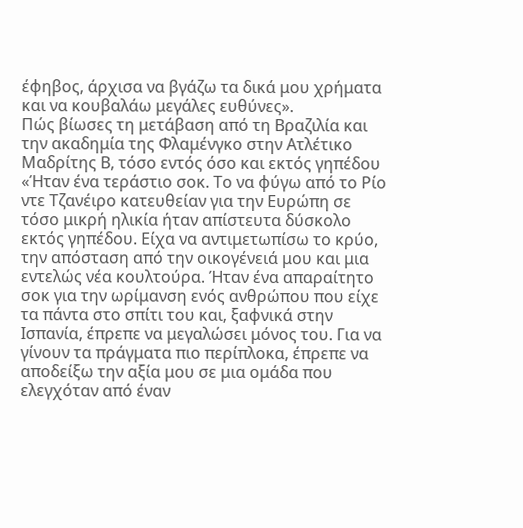έφηβος, άρχισα να βγάζω τα δικά μου χρήματα και να κουβαλάω μεγάλες ευθύνες».
Πώς βίωσες τη μετάβαση από τη Βραζιλία και την ακαδημία της Φλαμένγκο στην Ατλέτικο Μαδρίτης Β, τόσο εντός όσο και εκτός γηπέδου
«Ήταν ένα τεράστιο σοκ. Το να φύγω από το Ρίο ντε Τζανέιρο κατευθείαν για την Ευρώπη σε τόσο μικρή ηλικία ήταν απίστευτα δύσκολο εκτός γηπέδου. Είχα να αντιμετωπίσω το κρύο, την απόσταση από την οικογένειά μου και μια εντελώς νέα κουλτούρα. Ήταν ένα απαραίτητο σοκ για την ωρίμανση ενός ανθρώπου που είχε τα πάντα στο σπίτι του και, ξαφνικά στην Ισπανία, έπρεπε να μεγαλώσει μόνος του. Για να γίνουν τα πράγματα πιο περίπλοκα, έπρεπε να αποδείξω την αξία μου σε μια ομάδα που ελεγχόταν από έναν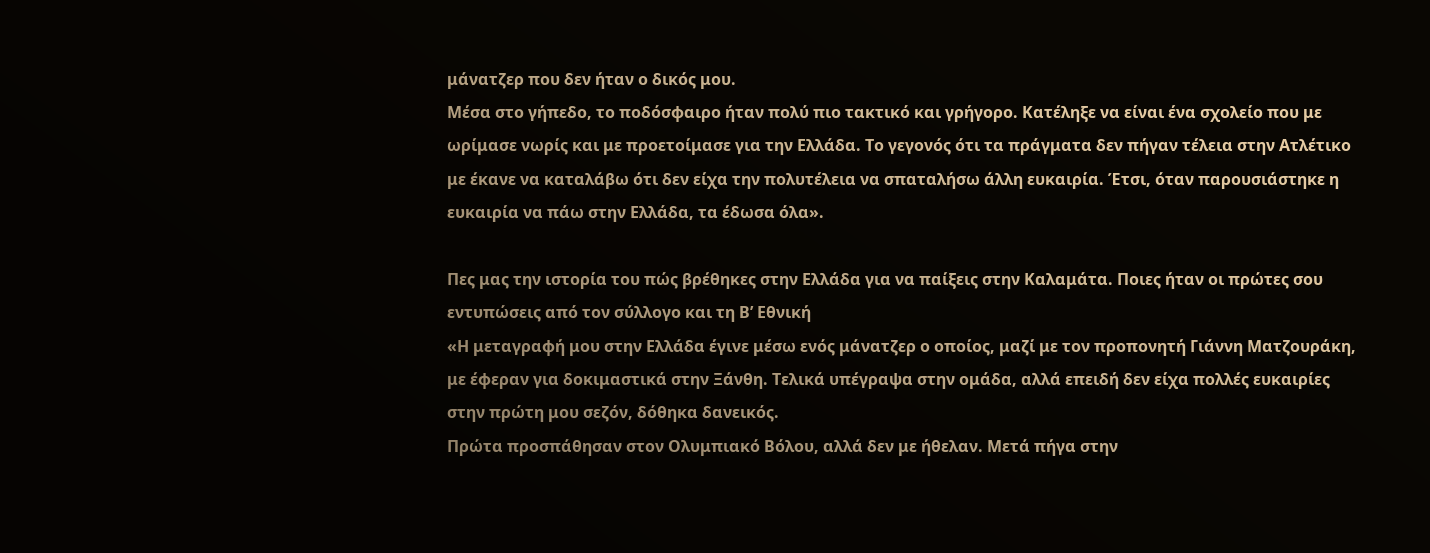μάνατζερ που δεν ήταν ο δικός μου.
Μέσα στο γήπεδο, το ποδόσφαιρο ήταν πολύ πιο τακτικό και γρήγορο. Κατέληξε να είναι ένα σχολείο που με ωρίμασε νωρίς και με προετοίμασε για την Ελλάδα. Το γεγονός ότι τα πράγματα δεν πήγαν τέλεια στην Ατλέτικο με έκανε να καταλάβω ότι δεν είχα την πολυτέλεια να σπαταλήσω άλλη ευκαιρία. Έτσι, όταν παρουσιάστηκε η ευκαιρία να πάω στην Ελλάδα, τα έδωσα όλα».

Πες μας την ιστορία του πώς βρέθηκες στην Ελλάδα για να παίξεις στην Καλαμάτα. Ποιες ήταν οι πρώτες σου εντυπώσεις από τον σύλλογο και τη Β’ Εθνική
«Η μεταγραφή μου στην Ελλάδα έγινε μέσω ενός μάνατζερ ο οποίος, μαζί με τον προπονητή Γιάννη Ματζουράκη, με έφεραν για δοκιμαστικά στην Ξάνθη. Τελικά υπέγραψα στην ομάδα, αλλά επειδή δεν είχα πολλές ευκαιρίες στην πρώτη μου σεζόν, δόθηκα δανεικός.
Πρώτα προσπάθησαν στον Ολυμπιακό Βόλου, αλλά δεν με ήθελαν. Μετά πήγα στην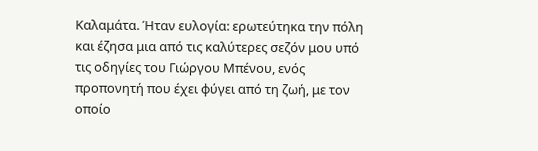Καλαμάτα. Ήταν ευλογία: ερωτεύτηκα την πόλη και έζησα μια από τις καλύτερες σεζόν μου υπό τις οδηγίες του Γιώργου Μπένου, ενός προπονητή που έχει φύγει από τη ζωή, με τον οποίο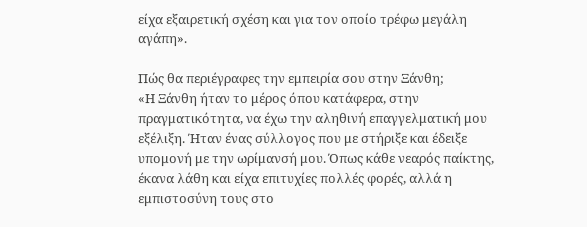είχα εξαιρετική σχέση και για τον οποίο τρέφω μεγάλη αγάπη».

Πώς θα περιέγραφες την εμπειρία σου στην Ξάνθη;
«Η Ξάνθη ήταν το μέρος όπου κατάφερα, στην πραγματικότητα, να έχω την αληθινή επαγγελματική μου εξέλιξη. Ήταν ένας σύλλογος που με στήριξε και έδειξε υπομονή με την ωρίμανσή μου. Όπως κάθε νεαρός παίκτης, έκανα λάθη και είχα επιτυχίες πολλές φορές, αλλά η εμπιστοσύνη τους στο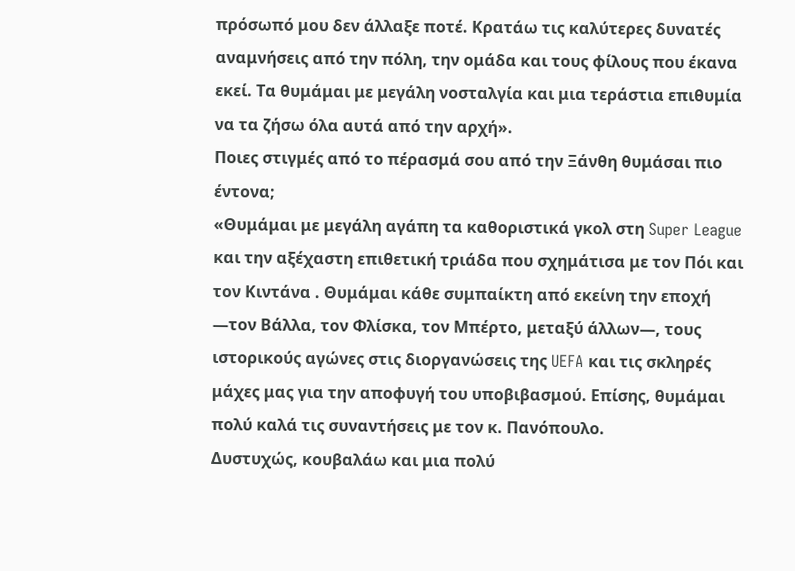πρόσωπό μου δεν άλλαξε ποτέ. Κρατάω τις καλύτερες δυνατές αναμνήσεις από την πόλη, την ομάδα και τους φίλους που έκανα εκεί. Τα θυμάμαι με μεγάλη νοσταλγία και μια τεράστια επιθυμία να τα ζήσω όλα αυτά από την αρχή».
Ποιες στιγμές από το πέρασμά σου από την Ξάνθη θυμάσαι πιο έντονα;
«Θυμάμαι με μεγάλη αγάπη τα καθοριστικά γκολ στη Super League και την αξέχαστη επιθετική τριάδα που σχημάτισα με τον Πόι και τον Κιντάνα . Θυμάμαι κάθε συμπαίκτη από εκείνη την εποχή —τον Βάλλα, τον Φλίσκα, τον Μπέρτο, μεταξύ άλλων—, τους ιστορικούς αγώνες στις διοργανώσεις της UEFA και τις σκληρές μάχες μας για την αποφυγή του υποβιβασμού. Επίσης, θυμάμαι πολύ καλά τις συναντήσεις με τον κ. Πανόπουλο.
Δυστυχώς, κουβαλάω και μια πολύ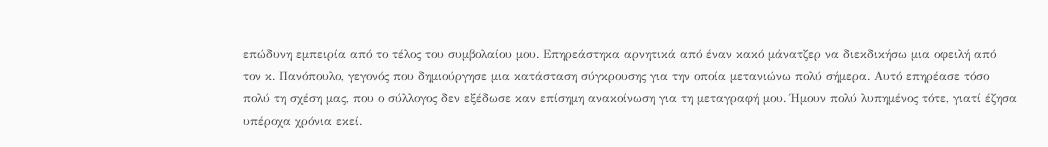επώδυνη εμπειρία από το τέλος του συμβολαίου μου. Επηρεάστηκα αρνητικά από έναν κακό μάνατζερ να διεκδικήσω μια οφειλή από τον κ. Πανόπουλο, γεγονός που δημιούργησε μια κατάσταση σύγκρουσης για την οποία μετανιώνω πολύ σήμερα. Αυτό επηρέασε τόσο πολύ τη σχέση μας, που ο σύλλογος δεν εξέδωσε καν επίσημη ανακοίνωση για τη μεταγραφή μου. Ήμουν πολύ λυπημένος τότε, γιατί έζησα υπέροχα χρόνια εκεί.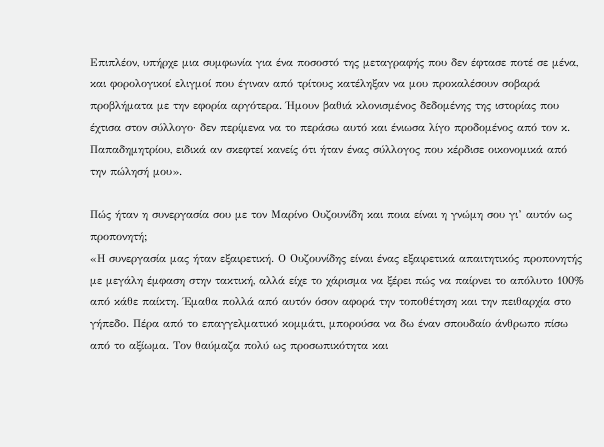Επιπλέον, υπήρχε μια συμφωνία για ένα ποσοστό της μεταγραφής που δεν έφτασε ποτέ σε μένα, και φορολογικοί ελιγμοί που έγιναν από τρίτους κατέληξαν να μου προκαλέσουν σοβαρά προβλήματα με την εφορία αργότερα. Ήμουν βαθιά κλονισμένος δεδομένης της ιστορίας που έχτισα στον σύλλογο· δεν περίμενα να το περάσω αυτό και ένιωσα λίγο προδομένος από τον κ. Παπαδημητρίου, ειδικά αν σκεφτεί κανείς ότι ήταν ένας σύλλογος που κέρδισε οικονομικά από την πώλησή μου».

Πώς ήταν η συνεργασία σου με τον Μαρίνο Ουζουνίδη και ποια είναι η γνώμη σου γι’ αυτόν ως προπονητή;
«Η συνεργασία μας ήταν εξαιρετική. Ο Ουζουνίδης είναι ένας εξαιρετικά απαιτητικός προπονητής με μεγάλη έμφαση στην τακτική, αλλά είχε το χάρισμα να ξέρει πώς να παίρνει το απόλυτο 100% από κάθε παίκτη. Έμαθα πολλά από αυτόν όσον αφορά την τοποθέτηση και την πειθαρχία στο γήπεδο. Πέρα από το επαγγελματικό κομμάτι, μπορούσα να δω έναν σπουδαίο άνθρωπο πίσω από το αξίωμα. Τον θαύμαζα πολύ ως προσωπικότητα και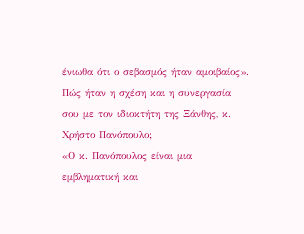ένιωθα ότι ο σεβασμός ήταν αμοιβαίος».
Πώς ήταν η σχέση και η συνεργασία σου με τον ιδιοκτήτη της Ξάνθης, κ. Χρήστο Πανόπουλο;
«Ο κ. Πανόπουλος είναι μια εμβληματική και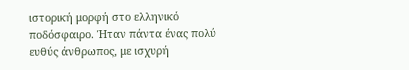ιστορική μορφή στο ελληνικό ποδόσφαιρο. Ήταν πάντα ένας πολύ ευθύς άνθρωπος, με ισχυρή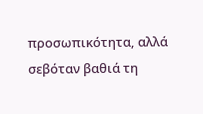προσωπικότητα, αλλά σεβόταν βαθιά τη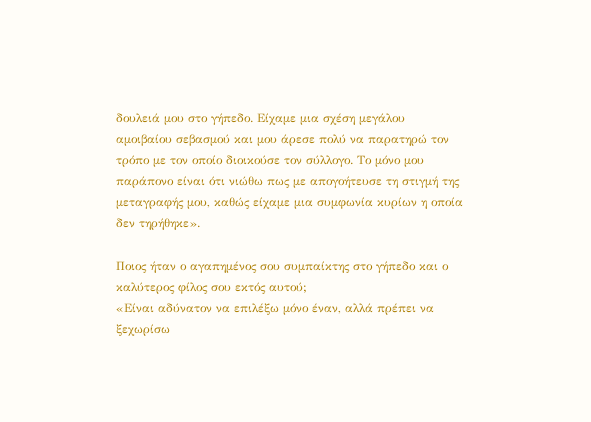δουλειά μου στο γήπεδο. Είχαμε μια σχέση μεγάλου αμοιβαίου σεβασμού και μου άρεσε πολύ να παρατηρώ τον τρόπο με τον οποίο διοικούσε τον σύλλογο. Το μόνο μου παράπονο είναι ότι νιώθω πως με απογοήτευσε τη στιγμή της μεταγραφής μου, καθώς είχαμε μια συμφωνία κυρίων η οποία δεν τηρήθηκε».

Ποιος ήταν ο αγαπημένος σου συμπαίκτης στο γήπεδο και ο καλύτερος φίλος σου εκτός αυτού;
«Είναι αδύνατον να επιλέξω μόνο έναν, αλλά πρέπει να ξεχωρίσω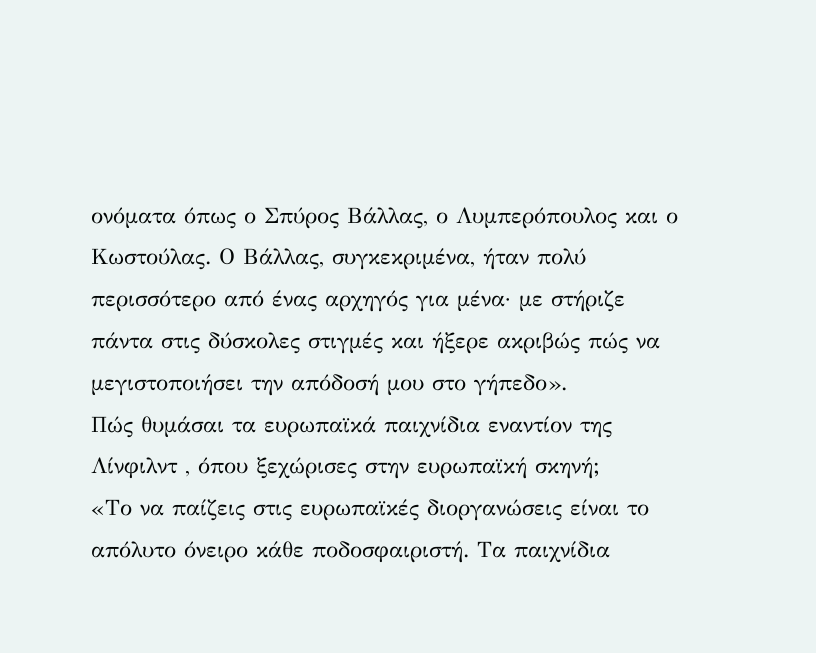ονόματα όπως ο Σπύρος Βάλλας, ο Λυμπερόπουλος και ο Κωστούλας. Ο Βάλλας, συγκεκριμένα, ήταν πολύ περισσότερο από ένας αρχηγός για μένα· με στήριζε πάντα στις δύσκολες στιγμές και ήξερε ακριβώς πώς να μεγιστοποιήσει την απόδοσή μου στο γήπεδο».
Πώς θυμάσαι τα ευρωπαϊκά παιχνίδια εναντίον της Λίνφιλντ , όπου ξεχώρισες στην ευρωπαϊκή σκηνή;
«Το να παίζεις στις ευρωπαϊκές διοργανώσεις είναι το απόλυτο όνειρο κάθε ποδοσφαιριστή. Τα παιχνίδια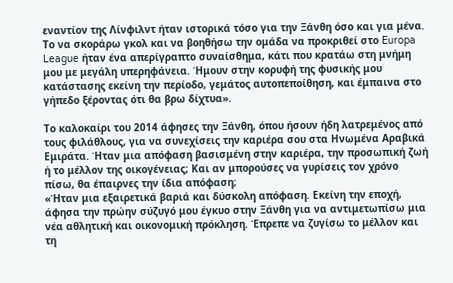εναντίον της Λίνφιλντ ήταν ιστορικά τόσο για την Ξάνθη όσο και για μένα. Το να σκοράρω γκολ και να βοηθήσω την ομάδα να προκριθεί στο Europa League ήταν ένα απερίγραπτο συναίσθημα, κάτι που κρατάω στη μνήμη μου με μεγάλη υπερηφάνεια. Ήμουν στην κορυφή της φυσικής μου κατάστασης εκείνη την περίοδο, γεμάτος αυτοπεποίθηση, και έμπαινα στο γήπεδο ξέροντας ότι θα βρω δίχτυα».

Το καλοκαίρι του 2014 άφησες την Ξάνθη, όπου ήσουν ήδη λατρεμένος από τους φιλάθλους, για να συνεχίσεις την καριέρα σου στα Ηνωμένα Αραβικά Εμιράτα. Ήταν μια απόφαση βασισμένη στην καριέρα, την προσωπική ζωή ή το μέλλον της οικογένειας; Και αν μπορούσες να γυρίσεις τον χρόνο πίσω, θα έπαιρνες την ίδια απόφαση;
«Ήταν μια εξαιρετικά βαριά και δύσκολη απόφαση. Εκείνη την εποχή, άφησα την πρώην σύζυγό μου έγκυο στην Ξάνθη για να αντιμετωπίσω μια νέα αθλητική και οικονομική πρόκληση. Έπρεπε να ζυγίσω το μέλλον και τη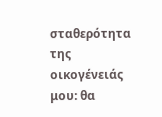σταθερότητα της οικογένειάς μου: θα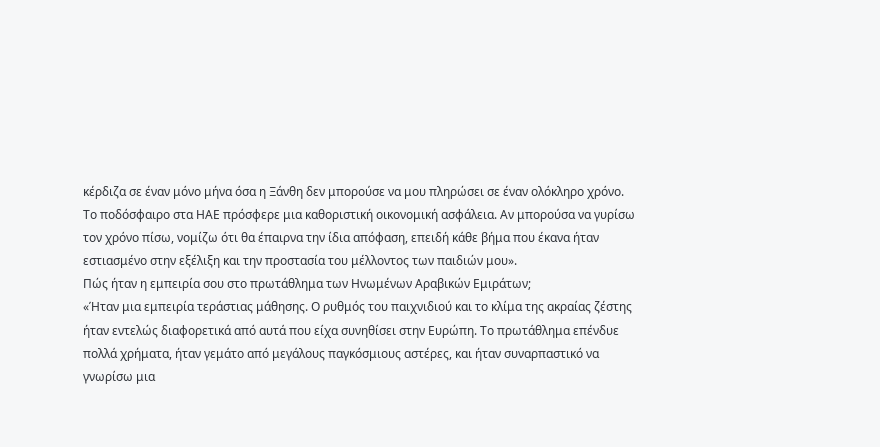κέρδιζα σε έναν μόνο μήνα όσα η Ξάνθη δεν μπορούσε να μου πληρώσει σε έναν ολόκληρο χρόνο.
Το ποδόσφαιρο στα ΗΑΕ πρόσφερε μια καθοριστική οικονομική ασφάλεια. Αν μπορούσα να γυρίσω τον χρόνο πίσω, νομίζω ότι θα έπαιρνα την ίδια απόφαση, επειδή κάθε βήμα που έκανα ήταν εστιασμένο στην εξέλιξη και την προστασία του μέλλοντος των παιδιών μου».
Πώς ήταν η εμπειρία σου στο πρωτάθλημα των Ηνωμένων Αραβικών Εμιράτων;
«Ήταν μια εμπειρία τεράστιας μάθησης. Ο ρυθμός του παιχνιδιού και το κλίμα της ακραίας ζέστης ήταν εντελώς διαφορετικά από αυτά που είχα συνηθίσει στην Ευρώπη. Το πρωτάθλημα επένδυε πολλά χρήματα, ήταν γεμάτο από μεγάλους παγκόσμιους αστέρες, και ήταν συναρπαστικό να γνωρίσω μια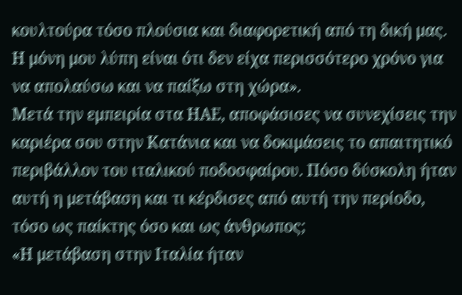κουλτούρα τόσο πλούσια και διαφορετική από τη δική μας. Η μόνη μου λύπη είναι ότι δεν είχα περισσότερο χρόνο για να απολαύσω και να παίξω στη χώρα».
Μετά την εμπειρία στα ΗΑΕ, αποφάσισες να συνεχίσεις την καριέρα σου στην Κατάνια και να δοκιμάσεις το απαιτητικό περιβάλλον του ιταλικού ποδοσφαίρου. Πόσο δύσκολη ήταν αυτή η μετάβαση και τι κέρδισες από αυτή την περίοδο, τόσο ως παίκτης όσο και ως άνθρωπος;
«Η μετάβαση στην Ιταλία ήταν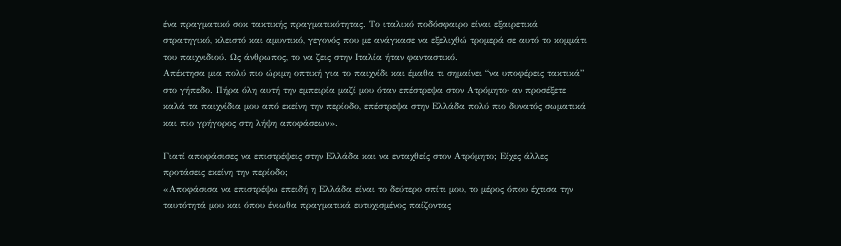ένα πραγματικό σοκ τακτικής πραγματικότητας. Το ιταλικό ποδόσφαιρο είναι εξαιρετικά στρατηγικό, κλειστό και αμυντικό, γεγονός που με ανάγκασε να εξελιχθώ τρομερά σε αυτό το κομμάτι του παιχνιδιού. Ως άνθρωπος, το να ζεις στην Ιταλία ήταν φανταστικό.
Απέκτησα μια πολύ πιο ώριμη οπτική για το παιχνίδι και έμαθα τι σημαίνει “να υποφέρεις τακτικά” στο γήπεδο. Πήρα όλη αυτή την εμπειρία μαζί μου όταν επέστρεψα στον Ατρόμητο· αν προσέξετε καλά τα παιχνίδια μου από εκείνη την περίοδο, επέστρεψα στην Ελλάδα πολύ πιο δυνατός σωματικά και πιο γρήγορος στη λήψη αποφάσεων».

Γιατί αποφάσισες να επιστρέψεις στην Ελλάδα και να ενταχθείς στον Ατρόμητο; Είχες άλλες προτάσεις εκείνη την περίοδο;
«Αποφάσισα να επιστρέψω επειδή η Ελλάδα είναι το δεύτερο σπίτι μου, το μέρος όπου έχτισα την ταυτότητά μου και όπου ένιωθα πραγματικά ευτυχισμένος παίζοντας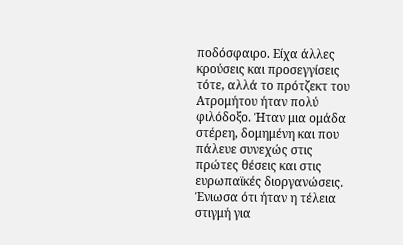ποδόσφαιρο. Είχα άλλες κρούσεις και προσεγγίσεις τότε, αλλά το πρότζεκτ του Ατρομήτου ήταν πολύ φιλόδοξο. Ήταν μια ομάδα στέρεη, δομημένη και που πάλευε συνεχώς στις πρώτες θέσεις και στις ευρωπαϊκές διοργανώσεις. Ένιωσα ότι ήταν η τέλεια στιγμή για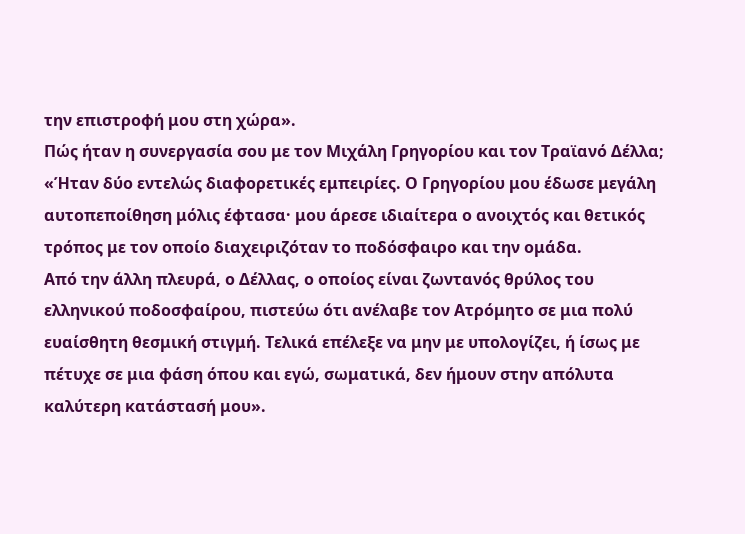την επιστροφή μου στη χώρα».
Πώς ήταν η συνεργασία σου με τον Μιχάλη Γρηγορίου και τον Τραϊανό Δέλλα;
«Ήταν δύο εντελώς διαφορετικές εμπειρίες. Ο Γρηγορίου μου έδωσε μεγάλη αυτοπεποίθηση μόλις έφτασα· μου άρεσε ιδιαίτερα ο ανοιχτός και θετικός τρόπος με τον οποίο διαχειριζόταν το ποδόσφαιρο και την ομάδα.
Από την άλλη πλευρά, ο Δέλλας, ο οποίος είναι ζωντανός θρύλος του ελληνικού ποδοσφαίρου, πιστεύω ότι ανέλαβε τον Ατρόμητο σε μια πολύ ευαίσθητη θεσμική στιγμή. Τελικά επέλεξε να μην με υπολογίζει, ή ίσως με πέτυχε σε μια φάση όπου και εγώ, σωματικά, δεν ήμουν στην απόλυτα καλύτερη κατάστασή μου».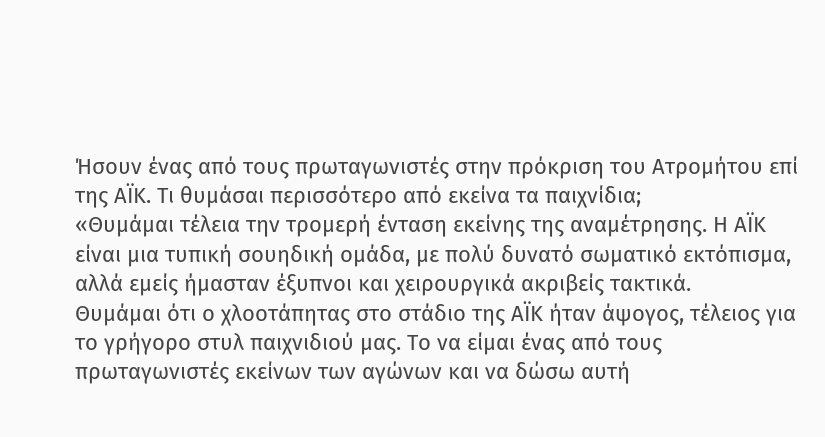Ήσουν ένας από τους πρωταγωνιστές στην πρόκριση του Ατρομήτου επί της ΑΪΚ. Τι θυμάσαι περισσότερο από εκείνα τα παιχνίδια;
«Θυμάμαι τέλεια την τρομερή ένταση εκείνης της αναμέτρησης. Η ΑΪΚ είναι μια τυπική σουηδική ομάδα, με πολύ δυνατό σωματικό εκτόπισμα, αλλά εμείς ήμασταν έξυπνοι και χειρουργικά ακριβείς τακτικά.
Θυμάμαι ότι ο χλοοτάπητας στο στάδιο της ΑΪΚ ήταν άψογος, τέλειος για το γρήγορο στυλ παιχνιδιού μας. Το να είμαι ένας από τους πρωταγωνιστές εκείνων των αγώνων και να δώσω αυτή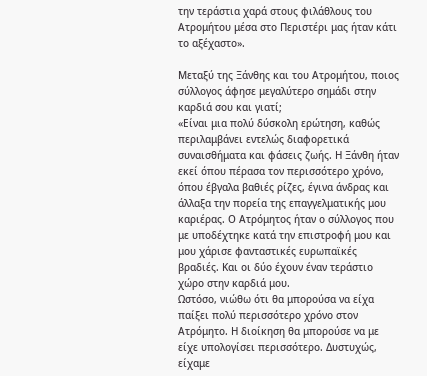την τεράστια χαρά στους φιλάθλους του Ατρομήτου μέσα στο Περιστέρι μας ήταν κάτι το αξέχαστο».

Μεταξύ της Ξάνθης και του Ατρομήτου, ποιος σύλλογος άφησε μεγαλύτερο σημάδι στην καρδιά σου και γιατί;
«Είναι μια πολύ δύσκολη ερώτηση, καθώς περιλαμβάνει εντελώς διαφορετικά συναισθήματα και φάσεις ζωής. Η Ξάνθη ήταν εκεί όπου πέρασα τον περισσότερο χρόνο, όπου έβγαλα βαθιές ρίζες, έγινα άνδρας και άλλαξα την πορεία της επαγγελματικής μου καριέρας. Ο Ατρόμητος ήταν ο σύλλογος που με υποδέχτηκε κατά την επιστροφή μου και μου χάρισε φανταστικές ευρωπαϊκές βραδιές. Και οι δύο έχουν έναν τεράστιο χώρο στην καρδιά μου.
Ωστόσο, νιώθω ότι θα μπορούσα να είχα παίξει πολύ περισσότερο χρόνο στον Ατρόμητο. Η διοίκηση θα μπορούσε να με είχε υπολογίσει περισσότερο. Δυστυχώς, είχαμε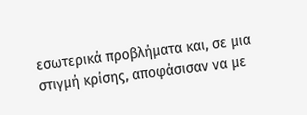εσωτερικά προβλήματα και, σε μια στιγμή κρίσης, αποφάσισαν να με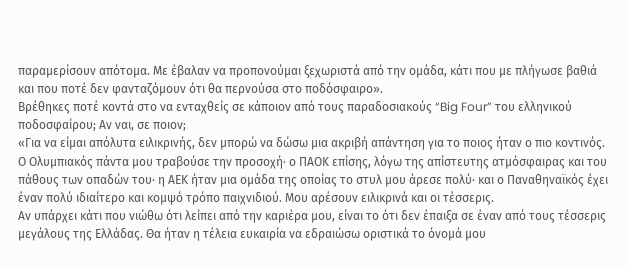παραμερίσουν απότομα. Με έβαλαν να προπονούμαι ξεχωριστά από την ομάδα, κάτι που με πλήγωσε βαθιά και που ποτέ δεν φανταζόμουν ότι θα περνούσα στο ποδόσφαιρο».
Βρέθηκες ποτέ κοντά στο να ενταχθείς σε κάποιον από τους παραδοσιακούς “Big Four” του ελληνικού ποδοσφαίρου; Αν ναι, σε ποιον;
«Για να είμαι απόλυτα ειλικρινής, δεν μπορώ να δώσω μια ακριβή απάντηση για το ποιος ήταν ο πιο κοντινός. Ο Ολυμπιακός πάντα μου τραβούσε την προσοχή· ο ΠΑΟΚ επίσης, λόγω της απίστευτης ατμόσφαιρας και του πάθους των οπαδών του· η ΑΕΚ ήταν μια ομάδα της οποίας το στυλ μου άρεσε πολύ· και ο Παναθηναϊκός έχει έναν πολύ ιδιαίτερο και κομψό τρόπο παιχνιδιού. Μου αρέσουν ειλικρινά και οι τέσσερις.
Αν υπάρχει κάτι που νιώθω ότι λείπει από την καριέρα μου, είναι το ότι δεν έπαιξα σε έναν από τους τέσσερις μεγάλους της Ελλάδας. Θα ήταν η τέλεια ευκαιρία να εδραιώσω οριστικά το όνομά μου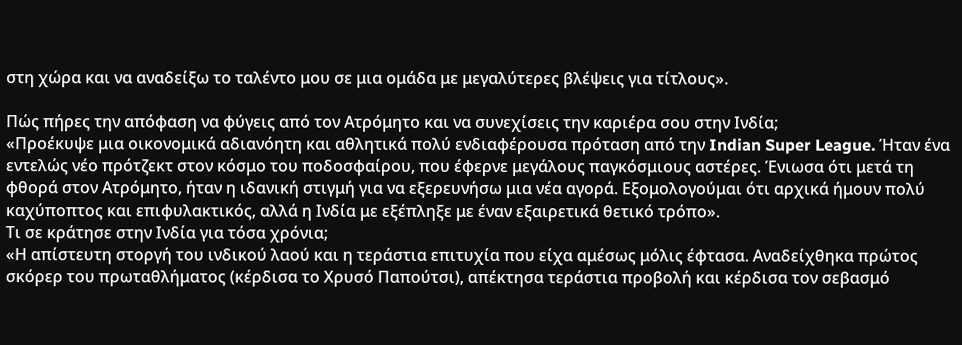στη χώρα και να αναδείξω το ταλέντο μου σε μια ομάδα με μεγαλύτερες βλέψεις για τίτλους».

Πώς πήρες την απόφαση να φύγεις από τον Ατρόμητο και να συνεχίσεις την καριέρα σου στην Ινδία;
«Προέκυψε μια οικονομικά αδιανόητη και αθλητικά πολύ ενδιαφέρουσα πρόταση από την Indian Super League. Ήταν ένα εντελώς νέο πρότζεκτ στον κόσμο του ποδοσφαίρου, που έφερνε μεγάλους παγκόσμιους αστέρες. Ένιωσα ότι μετά τη φθορά στον Ατρόμητο, ήταν η ιδανική στιγμή για να εξερευνήσω μια νέα αγορά. Εξομολογούμαι ότι αρχικά ήμουν πολύ καχύποπτος και επιφυλακτικός, αλλά η Ινδία με εξέπληξε με έναν εξαιρετικά θετικό τρόπο».
Τι σε κράτησε στην Ινδία για τόσα χρόνια;
«Η απίστευτη στοργή του ινδικού λαού και η τεράστια επιτυχία που είχα αμέσως μόλις έφτασα. Αναδείχθηκα πρώτος σκόρερ του πρωταθλήματος (κέρδισα το Χρυσό Παπούτσι), απέκτησα τεράστια προβολή και κέρδισα τον σεβασμό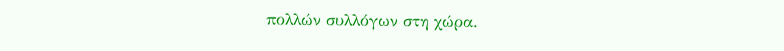πολλών συλλόγων στη χώρα.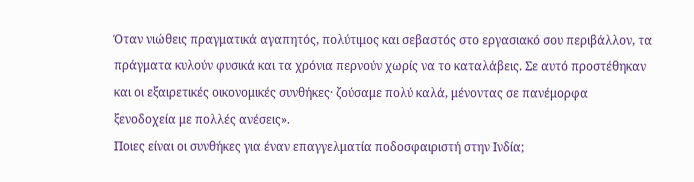Όταν νιώθεις πραγματικά αγαπητός, πολύτιμος και σεβαστός στο εργασιακό σου περιβάλλον, τα πράγματα κυλούν φυσικά και τα χρόνια περνούν χωρίς να το καταλάβεις. Σε αυτό προστέθηκαν και οι εξαιρετικές οικονομικές συνθήκες· ζούσαμε πολύ καλά, μένοντας σε πανέμορφα ξενοδοχεία με πολλές ανέσεις».
Ποιες είναι οι συνθήκες για έναν επαγγελματία ποδοσφαιριστή στην Ινδία;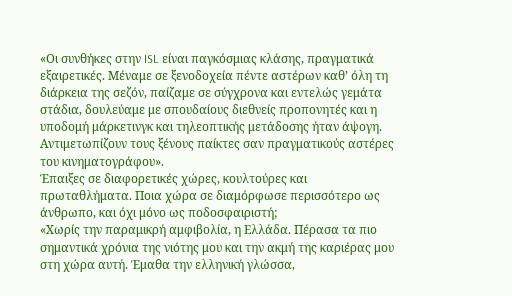«Οι συνθήκες στην ISL είναι παγκόσμιας κλάσης, πραγματικά εξαιρετικές. Μέναμε σε ξενοδοχεία πέντε αστέρων καθ’ όλη τη διάρκεια της σεζόν, παίζαμε σε σύγχρονα και εντελώς γεμάτα στάδια, δουλεύαμε με σπουδαίους διεθνείς προπονητές και η υποδομή μάρκετινγκ και τηλεοπτικής μετάδοσης ήταν άψογη. Αντιμετωπίζουν τους ξένους παίκτες σαν πραγματικούς αστέρες του κινηματογράφου».
Έπαιξες σε διαφορετικές χώρες, κουλτούρες και πρωταθλήματα. Ποια χώρα σε διαμόρφωσε περισσότερο ως άνθρωπο, και όχι μόνο ως ποδοσφαιριστή;
«Χωρίς την παραμικρή αμφιβολία, η Ελλάδα. Πέρασα τα πιο σημαντικά χρόνια της νιότης μου και την ακμή της καριέρας μου στη χώρα αυτή. Έμαθα την ελληνική γλώσσα,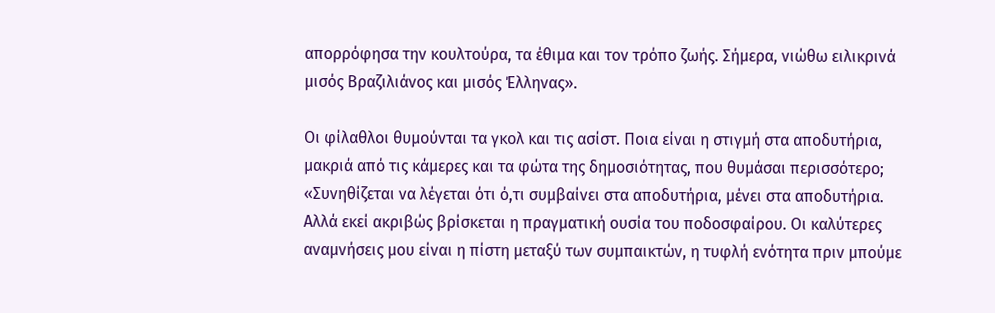απορρόφησα την κουλτούρα, τα έθιμα και τον τρόπο ζωής. Σήμερα, νιώθω ειλικρινά μισός Βραζιλιάνος και μισός Έλληνας».

Οι φίλαθλοι θυμούνται τα γκολ και τις ασίστ. Ποια είναι η στιγμή στα αποδυτήρια, μακριά από τις κάμερες και τα φώτα της δημοσιότητας, που θυμάσαι περισσότερο;
«Συνηθίζεται να λέγεται ότι ό,τι συμβαίνει στα αποδυτήρια, μένει στα αποδυτήρια. Αλλά εκεί ακριβώς βρίσκεται η πραγματική ουσία του ποδοσφαίρου. Οι καλύτερες αναμνήσεις μου είναι η πίστη μεταξύ των συμπαικτών, η τυφλή ενότητα πριν μπούμε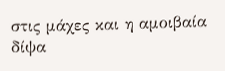στις μάχες και η αμοιβαία δίψα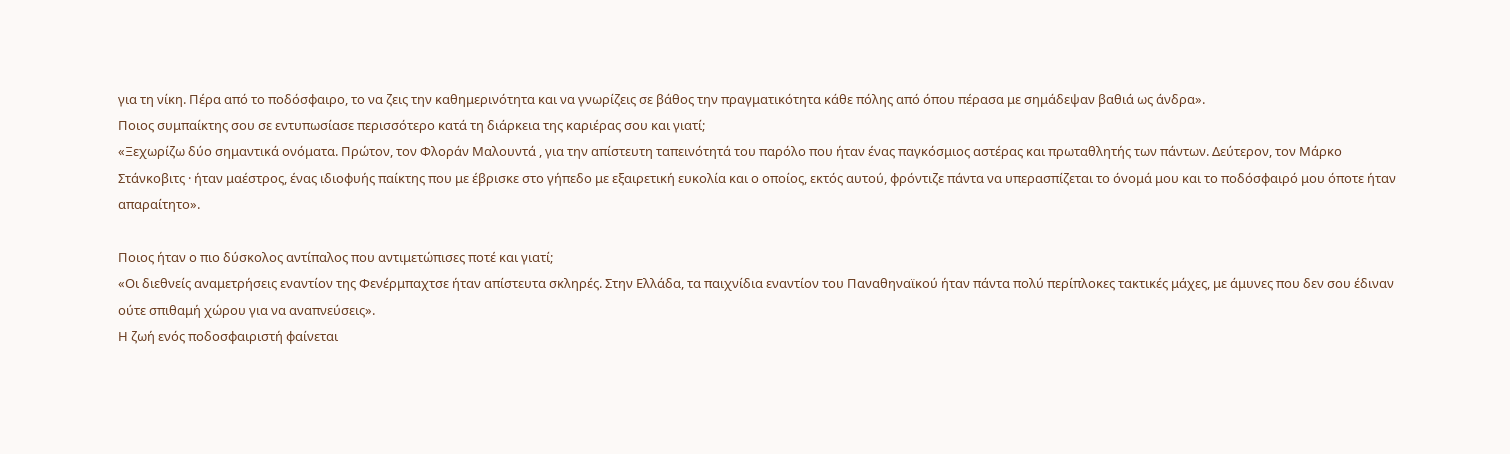για τη νίκη. Πέρα από το ποδόσφαιρο, το να ζεις την καθημερινότητα και να γνωρίζεις σε βάθος την πραγματικότητα κάθε πόλης από όπου πέρασα με σημάδεψαν βαθιά ως άνδρα».
Ποιος συμπαίκτης σου σε εντυπωσίασε περισσότερο κατά τη διάρκεια της καριέρας σου και γιατί;
«Ξεχωρίζω δύο σημαντικά ονόματα. Πρώτον, τον Φλοράν Μαλουντά , για την απίστευτη ταπεινότητά του παρόλο που ήταν ένας παγκόσμιος αστέρας και πρωταθλητής των πάντων. Δεύτερον, τον Μάρκο Στάνκοβιτς · ήταν μαέστρος, ένας ιδιοφυής παίκτης που με έβρισκε στο γήπεδο με εξαιρετική ευκολία και ο οποίος, εκτός αυτού, φρόντιζε πάντα να υπερασπίζεται το όνομά μου και το ποδόσφαιρό μου όποτε ήταν απαραίτητο».

Ποιος ήταν ο πιο δύσκολος αντίπαλος που αντιμετώπισες ποτέ και γιατί;
«Οι διεθνείς αναμετρήσεις εναντίον της Φενέρμπαχτσε ήταν απίστευτα σκληρές. Στην Ελλάδα, τα παιχνίδια εναντίον του Παναθηναϊκού ήταν πάντα πολύ περίπλοκες τακτικές μάχες, με άμυνες που δεν σου έδιναν ούτε σπιθαμή χώρου για να αναπνεύσεις».
Η ζωή ενός ποδοσφαιριστή φαίνεται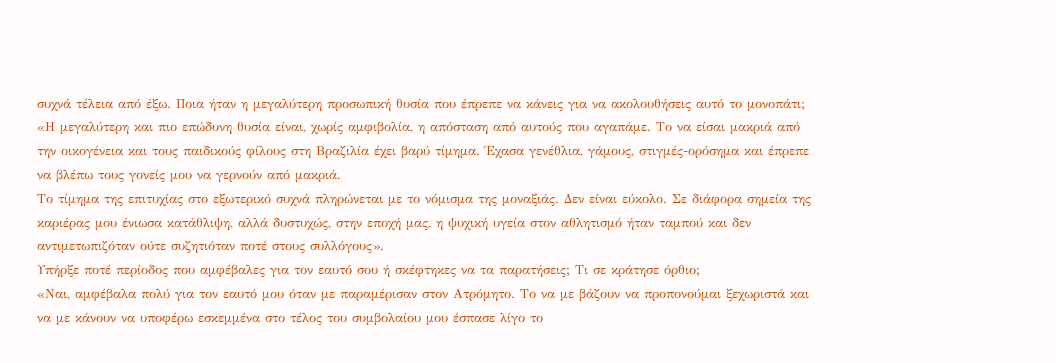συχνά τέλεια από έξω. Ποια ήταν η μεγαλύτερη προσωπική θυσία που έπρεπε να κάνεις για να ακολουθήσεις αυτό το μονοπάτι;
«Η μεγαλύτερη και πιο επώδυνη θυσία είναι, χωρίς αμφιβολία, η απόσταση από αυτούς που αγαπάμε. Το να είσαι μακριά από την οικογένεια και τους παιδικούς φίλους στη Βραζιλία έχει βαρύ τίμημα. Έχασα γενέθλια, γάμους, στιγμές-ορόσημα και έπρεπε να βλέπω τους γονείς μου να γερνούν από μακριά.
Το τίμημα της επιτυχίας στο εξωτερικό συχνά πληρώνεται με το νόμισμα της μοναξιάς. Δεν είναι εύκολο. Σε διάφορα σημεία της καριέρας μου ένιωσα κατάθλιψη, αλλά δυστυχώς, στην εποχή μας, η ψυχική υγεία στον αθλητισμό ήταν ταμπού και δεν αντιμετωπιζόταν ούτε συζητιόταν ποτέ στους συλλόγους».
Υπήρξε ποτέ περίοδος που αμφέβαλες για τον εαυτό σου ή σκέφτηκες να τα παρατήσεις; Τι σε κράτησε όρθιο;
«Ναι, αμφέβαλα πολύ για τον εαυτό μου όταν με παραμέρισαν στον Ατρόμητο. Το να με βάζουν να προπονούμαι ξεχωριστά και να με κάνουν να υποφέρω εσκεμμένα στο τέλος του συμβολαίου μου έσπασε λίγο το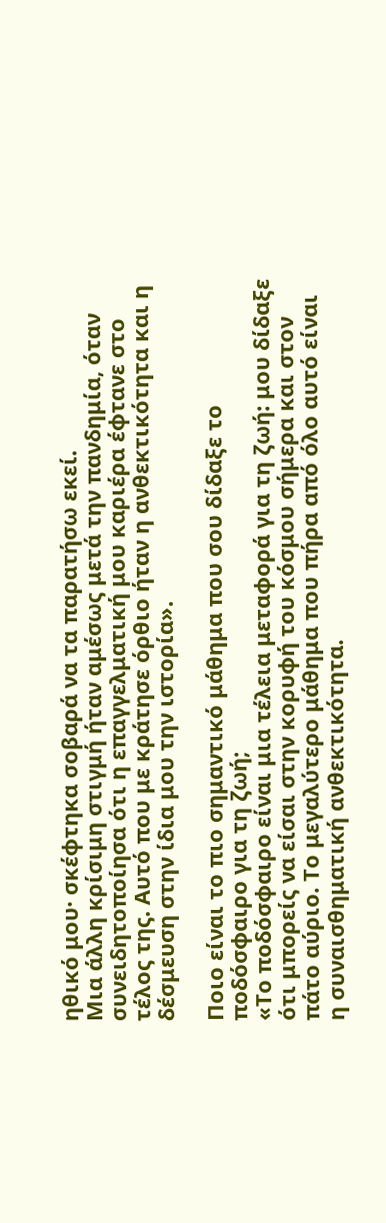ηθικό μου· σκέφτηκα σοβαρά να τα παρατήσω εκεί.
Μια άλλη κρίσιμη στιγμή ήταν αμέσως μετά την πανδημία, όταν συνειδητοποίησα ότι η επαγγελματική μου καριέρα έφτανε στο τέλος της. Αυτό που με κράτησε όρθιο ήταν η ανθεκτικότητα και η δέσμευση στην ίδια μου την ιστορία».

Ποιο είναι το πιο σημαντικό μάθημα που σου δίδαξε το ποδόσφαιρο για τη ζωή;
«Το ποδόσφαιρο είναι μια τέλεια μεταφορά για τη ζωή: μου δίδαξε ότι μπορείς να είσαι στην κορυφή του κόσμου σήμερα και στον πάτο αύριο. Το μεγαλύτερο μάθημα που πήρα από όλο αυτό είναι η συναισθηματική ανθεκτικότητα.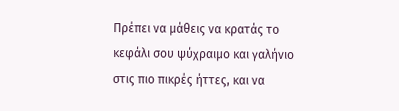Πρέπει να μάθεις να κρατάς το κεφάλι σου ψύχραιμο και γαλήνιο στις πιο πικρές ήττες, και να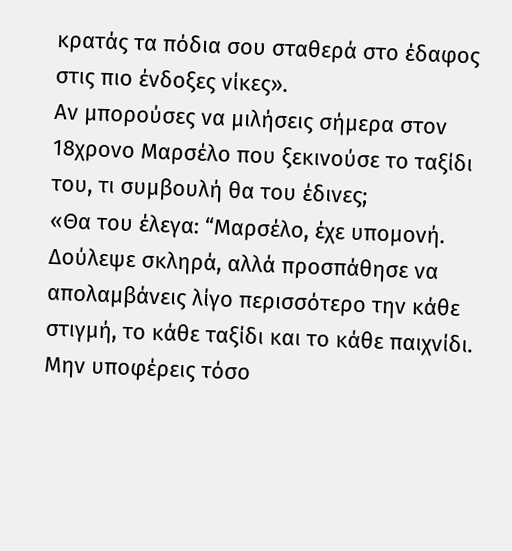κρατάς τα πόδια σου σταθερά στο έδαφος στις πιο ένδοξες νίκες».
Αν μπορούσες να μιλήσεις σήμερα στον 18χρονο Μαρσέλο που ξεκινούσε το ταξίδι του, τι συμβουλή θα του έδινες;
«Θα του έλεγα: “Μαρσέλο, έχε υπομονή. Δούλεψε σκληρά, αλλά προσπάθησε να απολαμβάνεις λίγο περισσότερο την κάθε στιγμή, το κάθε ταξίδι και το κάθε παιχνίδι. Μην υποφέρεις τόσο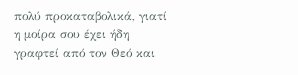πολύ προκαταβολικά, γιατί η μοίρα σου έχει ήδη γραφτεί από τον Θεό και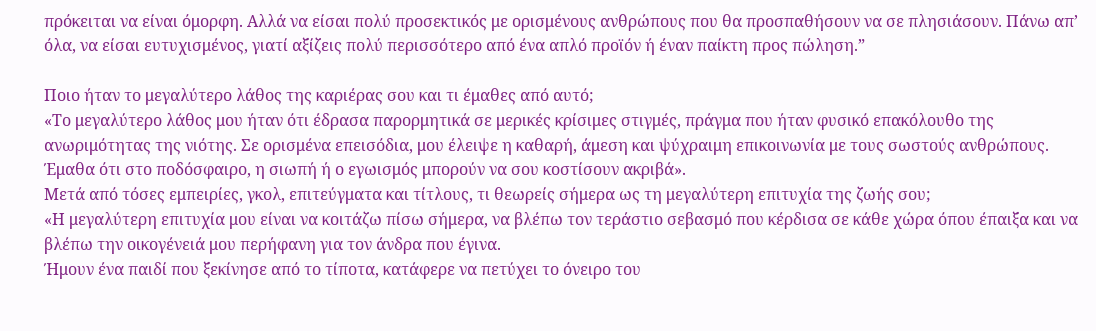πρόκειται να είναι όμορφη. Αλλά να είσαι πολύ προσεκτικός με ορισμένους ανθρώπους που θα προσπαθήσουν να σε πλησιάσουν. Πάνω απ’ όλα, να είσαι ευτυχισμένος, γιατί αξίζεις πολύ περισσότερο από ένα απλό προϊόν ή έναν παίκτη προς πώληση.”

Ποιο ήταν το μεγαλύτερο λάθος της καριέρας σου και τι έμαθες από αυτό;
«Το μεγαλύτερο λάθος μου ήταν ότι έδρασα παρορμητικά σε μερικές κρίσιμες στιγμές, πράγμα που ήταν φυσικό επακόλουθο της ανωριμότητας της νιότης. Σε ορισμένα επεισόδια, μου έλειψε η καθαρή, άμεση και ψύχραιμη επικοινωνία με τους σωστούς ανθρώπους. Έμαθα ότι στο ποδόσφαιρο, η σιωπή ή ο εγωισμός μπορούν να σου κοστίσουν ακριβά».
Μετά από τόσες εμπειρίες, γκολ, επιτεύγματα και τίτλους, τι θεωρείς σήμερα ως τη μεγαλύτερη επιτυχία της ζωής σου;
«Η μεγαλύτερη επιτυχία μου είναι να κοιτάζω πίσω σήμερα, να βλέπω τον τεράστιο σεβασμό που κέρδισα σε κάθε χώρα όπου έπαιξα και να βλέπω την οικογένειά μου περήφανη για τον άνδρα που έγινα.
Ήμουν ένα παιδί που ξεκίνησε από το τίποτα, κατάφερε να πετύχει το όνειρο του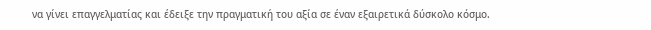να γίνει επαγγελματίας και έδειξε την πραγματική του αξία σε έναν εξαιρετικά δύσκολο κόσμο.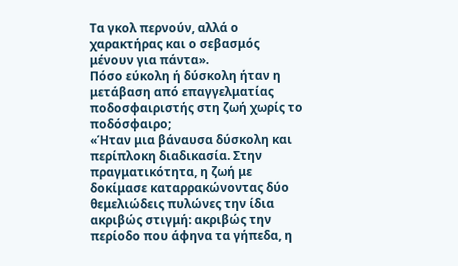Τα γκολ περνούν, αλλά ο χαρακτήρας και ο σεβασμός μένουν για πάντα».
Πόσο εύκολη ή δύσκολη ήταν η μετάβαση από επαγγελματίας ποδοσφαιριστής στη ζωή χωρίς το ποδόσφαιρο;
«Ήταν μια βάναυσα δύσκολη και περίπλοκη διαδικασία. Στην πραγματικότητα, η ζωή με δοκίμασε καταρρακώνοντας δύο θεμελιώδεις πυλώνες την ίδια ακριβώς στιγμή: ακριβώς την περίοδο που άφηνα τα γήπεδα, η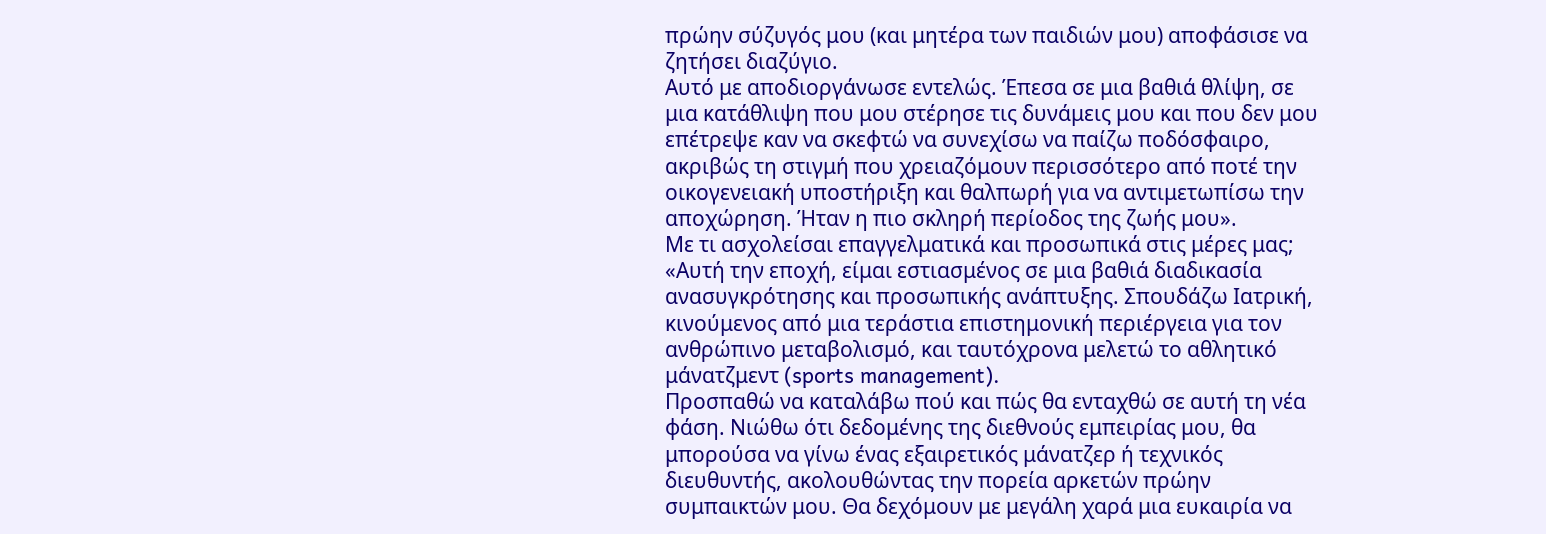πρώην σύζυγός μου (και μητέρα των παιδιών μου) αποφάσισε να ζητήσει διαζύγιο.
Αυτό με αποδιοργάνωσε εντελώς. Έπεσα σε μια βαθιά θλίψη, σε μια κατάθλιψη που μου στέρησε τις δυνάμεις μου και που δεν μου επέτρεψε καν να σκεφτώ να συνεχίσω να παίζω ποδόσφαιρο, ακριβώς τη στιγμή που χρειαζόμουν περισσότερο από ποτέ την οικογενειακή υποστήριξη και θαλπωρή για να αντιμετωπίσω την αποχώρηση. Ήταν η πιο σκληρή περίοδος της ζωής μου».
Με τι ασχολείσαι επαγγελματικά και προσωπικά στις μέρες μας;
«Αυτή την εποχή, είμαι εστιασμένος σε μια βαθιά διαδικασία ανασυγκρότησης και προσωπικής ανάπτυξης. Σπουδάζω Ιατρική, κινούμενος από μια τεράστια επιστημονική περιέργεια για τον ανθρώπινο μεταβολισμό, και ταυτόχρονα μελετώ το αθλητικό μάνατζμεντ (sports management).
Προσπαθώ να καταλάβω πού και πώς θα ενταχθώ σε αυτή τη νέα φάση. Νιώθω ότι δεδομένης της διεθνούς εμπειρίας μου, θα μπορούσα να γίνω ένας εξαιρετικός μάνατζερ ή τεχνικός διευθυντής, ακολουθώντας την πορεία αρκετών πρώην συμπαικτών μου. Θα δεχόμουν με μεγάλη χαρά μια ευκαιρία να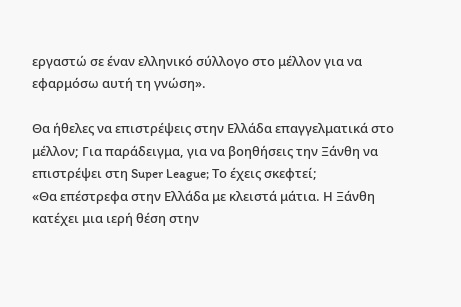εργαστώ σε έναν ελληνικό σύλλογο στο μέλλον για να εφαρμόσω αυτή τη γνώση».

Θα ήθελες να επιστρέψεις στην Ελλάδα επαγγελματικά στο μέλλον; Για παράδειγμα, για να βοηθήσεις την Ξάνθη να επιστρέψει στη Super League; Το έχεις σκεφτεί;
«Θα επέστρεφα στην Ελλάδα με κλειστά μάτια. Η Ξάνθη κατέχει μια ιερή θέση στην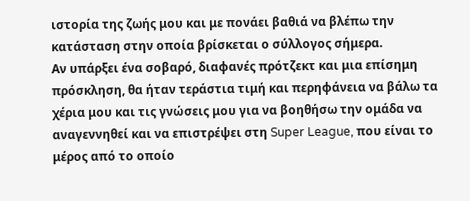ιστορία της ζωής μου και με πονάει βαθιά να βλέπω την κατάσταση στην οποία βρίσκεται ο σύλλογος σήμερα.
Αν υπάρξει ένα σοβαρό, διαφανές πρότζεκτ και μια επίσημη πρόσκληση, θα ήταν τεράστια τιμή και περηφάνεια να βάλω τα χέρια μου και τις γνώσεις μου για να βοηθήσω την ομάδα να αναγεννηθεί και να επιστρέψει στη Super League, που είναι το μέρος από το οποίο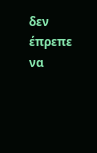δεν έπρεπε να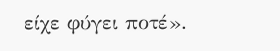είχε φύγει ποτέ».